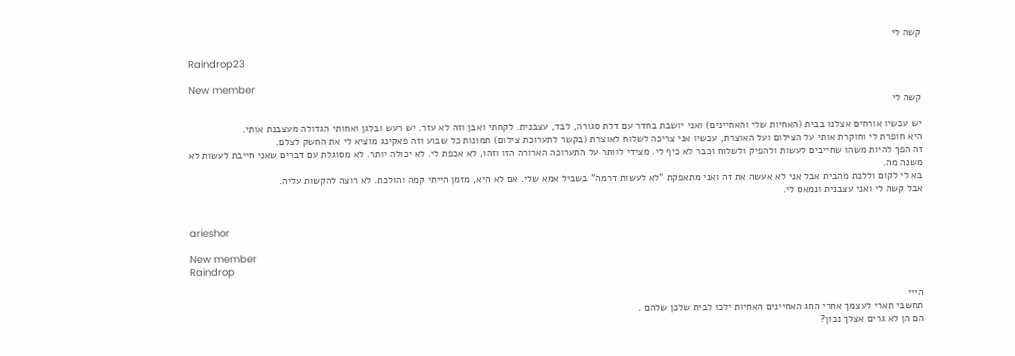קשה לי

Raindrop23

New member
קשה לי

יש עכשיו אורחים אצלנו בבית (האחיות שלי והאחיינים) ואני יושבת בחדר עם דלת סגורה, לבד, עצבנית. לקחתי ואבן וזה לא עזר. יש רעש ובלגן ואחותי הגדולה מעצבנת אותי.
היא חופרת לי וחוקרת אותי על הצילום ועל האוצרת, עכשיו אני צריכה לשלוח לאוצרת (בקשר לתערוכת צילום) תמונות כל שבוע וזה פאקינג מוציא לי את החשק לצלם.
זה הפך להיות משהו שחייבים לעשות ולהפיק ולשלוח וכבר לא כיף לי. מצידי לוותר על התערוכה הארורה הזו וזהו, לא אכפת לי. לא יכולה יותר. לא מסוגלת עם דברים שאני חייבת לעשות לא משנה מה.
בא לי לקום וללכת מהבית אבל אני לא אעשה את זה ואני מתאפקת "לא לעשות דרמה" בשביל אמא שלי. אם לא היא, מזמן הייתי קמה והולכת. לא רוצה להקשות עליה.
אבל קשה לי ואני עצבנית ונמאס לי.


arieshor

New member
Raindrop

הייי
תחשבי תארי לעצמך אחרי החג האחיינים האחיות ילכו לבית שלכן שלהם .
הם הן לא גרים אצלך נכון?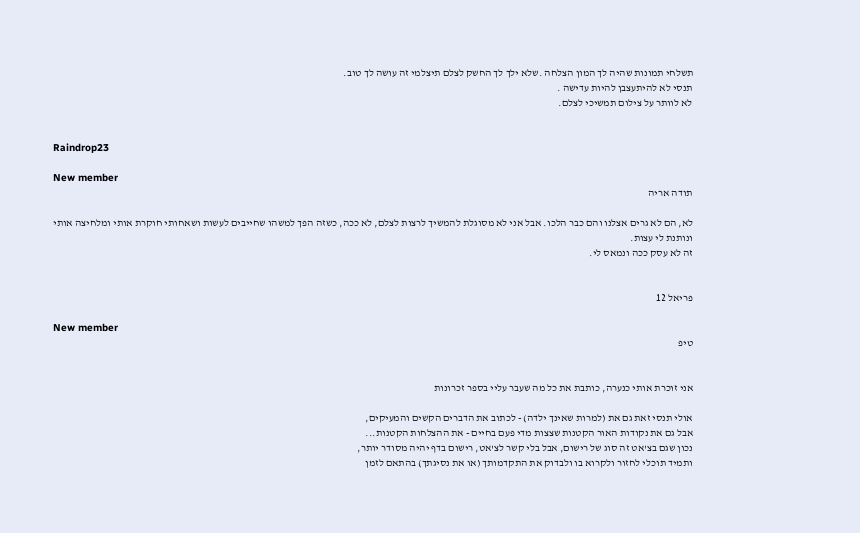תשלחי תמונות שהיה לך המון הצלחה .שלא ילך לך החשק לצלם תיצלמי זה עושה לך טוב.
תנסי לא להיתעצבן להיות עדישה .
לא לוותר על צילום תמשיכי לצלם.


Raindrop23

New member
תודה אריה

לא, הם לא גרים אצלנו והם כבר הלכו. אבל אני לא מסוגלת להמשיך לרצות לצלם, לא ככה, כשזה הפך למשהו שחייבים לעשות ושאחותי חוקרת אותי ומלחיצה אותי ונותנת לי עצות.
זה לא עסק ככה ונמאס לי.


פריאל 12

New member
טיפ


אני זוכרת אותי כנערה, כותבת את כל מה שעבר עליי בספר זכרונות

אולי תנסי זאת גם את (למרות שאינך ילדה) - לכתוב את הדברים הקשים והמעיקים,
אבל גם את נקודות האור הקטנות שצצות מדי פעם בחיים - את ההצלחות הקטנות...
נכון שגם בצ'אט זה סוג של רישום, אבל בלי קשר לצ'אט, רישום בדף יהיה מסודר יותר,
ותמיד תוכלי לחזור ולקרוא בו ולבדוק את התקדמותך (או את נסיגתך) בהתאם לזמן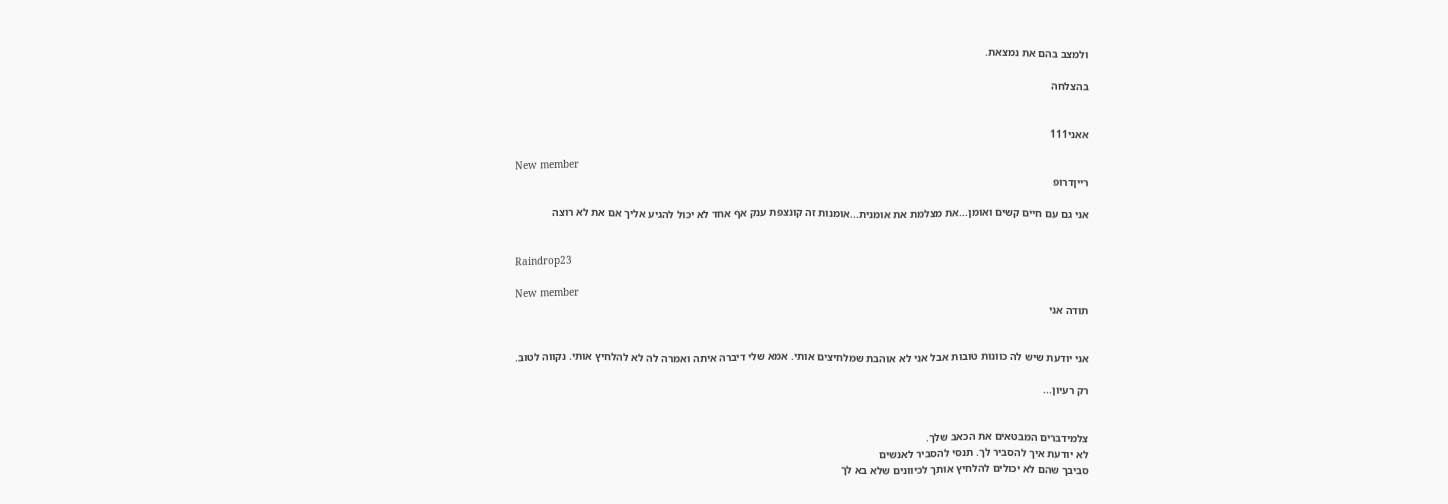ולמצב בהם את נמצאת.

בהצלחה


אאני111

New member
רייןדרופ

אני גם עם חיים קשים ואומן...את מצלמת את אומנית...אומנות זה קונצפת ענק אף אחד לא יכול להגיע אליך אם את לא רוצה


Raindrop23

New member
תודה אני


אני יודעת שיש לה כוונות טובות אבל אני לא אוהבת שמלחיצים אותי. אמא שלי דיברה איתה ואמרה לה לא להלחיץ אותי. נקווה לטוב.

רק רעיון...


צלמידברים המבטאים את הכאב שלך.
לא יודעת איך להסביר לך. תנסי להסביר לאנשים
סביבך שהם לא יכולים להלחיץ אותך לכיוונים שלא בא לך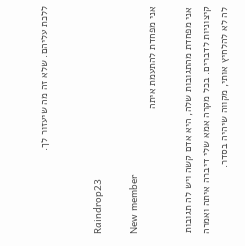ללכת עליהם. שלא זה מה שיעזור לך.


Raindrop23

New member
אני מפחדת להתעמת איתה

אני מפחדת מהתגובות שלה, היא אדם קשה ויש לה תגובות קיצוניות לדברים. בכל מקרה אמא שלי דיברה איתה ואמרה לה לא להלחיץ אותי, מקווה שיהיה בסדר.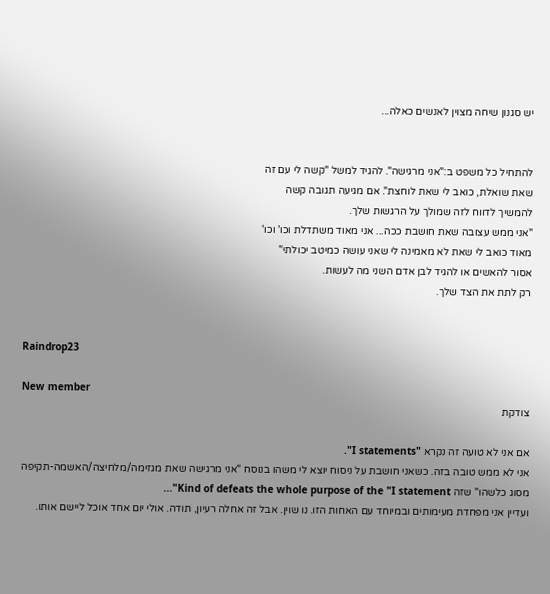יש סגנון שיחה מצוין לאנשים כאלה...


להתחיל כל משפט ב:"אני מרגישה". להגיד למשל "קשה לי עם זה
שאת שואלת, כואב לי שאת לוחצת". אם מגיעה תגובה קשה
להמשיך לדווח לזה שמולך על הרגשות שלך.
"אני ממש עצובה שאת חושבת ככה... אני מאוד משתדלת וכו' וכו'
מאוד כואב לי שאת לא מאמינה לי שאני עושה כמיטב יכולתי"
אסור להאשים או להגיד לבן אדם השני מה לעשות.
רק לתת את הצד שלך.


Raindrop23

New member
צודקת

אם אני לא טועה זה נקרא "I statements".
אני לא ממש טובה בזה. כשאני חושבת על ניסוח יוצא לי משהו בנוסח "אני מרגישה שאת מגזימה/מלחיצה/האשמה-תקיפה מסוג כלשהו" שזה Kind of defeats the whole purpose of the "I statement"...
ועדיין אני מפחדת מעימותים ובמיוחד עם האחות הזו. נו שוין. אבל זה אחלה רעיון, תודה. אולי יום אחד אוכל ליישם אותו.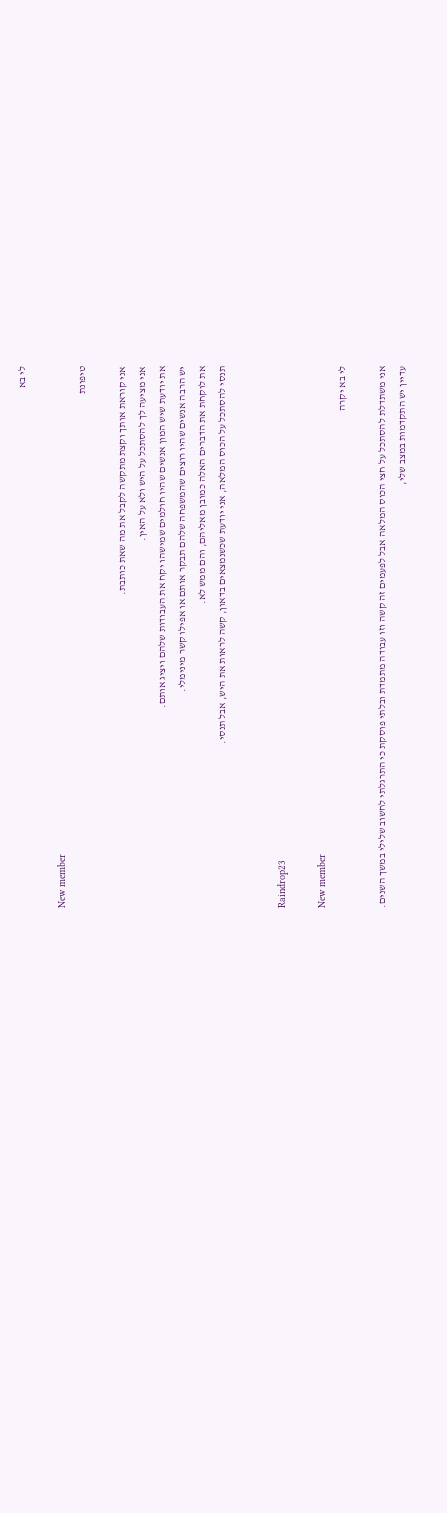לי בא

New member
טיפונת

אני קוראת אותך וקצת מתקשה לקבל את מה שאת כותבת.
אני מציעה לך להסתכל על היש ולא על האין.
את יודעת שיש המון אנשים שהיו חולמים שמישהו יקח את העבודות שלהם ויציג אותם.
יש הרבה אנשים שהיו רוצים שהמשפחה שלהם תבקר אותם או אפילו קשר מינימלי.
את לוקחת את הדברים האלה כמובן מאליהם, והם ממש לא.
תנסי להסתכל על הכוס המלאה, אני יודעת שכשנמצאים בדאון, קשה לראות את היש, אבל תנסי.


Raindrop23

New member
לי בא יקרה

אני משתדלת להסתכל על חצי הכוס המלאה אבל לפעמים זה קשה וזו עבודה מתמדת ובלתי פוסקת כי התרגלתי לחשוב שלילי במשך השנים.
עדיין יש התקדמות במצב שלי,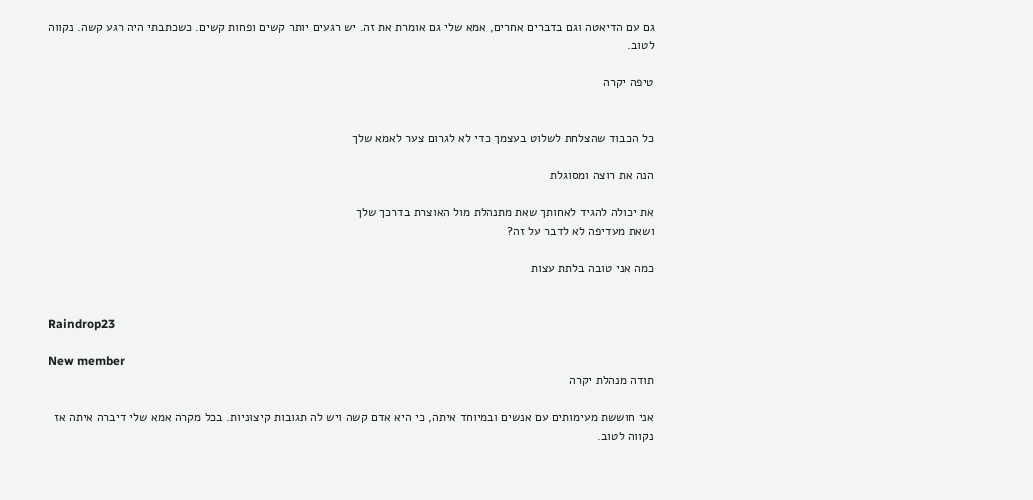גם עם הדיאטה וגם בדברים אחרים, אמא שלי גם אומרת את זה. יש רגעים יותר קשים ופחות קשים. כשכתבתי היה רגע קשה. נקווה לטוב.

טיפה יקרה


כל הכבוד שהצלחת לשלוט בעצמך כדי לא לגרום צער לאמא שלך

הנה את רוצה ומסוגלת

את יכולה להגיד לאחותך שאת מתנהלת מול האוצרת בדרכך שלך
ושאת מעדיפה לא לדבר על זה?

כמה אני טובה בלתת עצות


Raindrop23

New member
תודה מנהלת יקרה

אני חוששת מעימותים עם אנשים ובמיוחד איתה, כי היא אדם קשה ויש לה תגובות קיצוניות. בכל מקרה אמא שלי דיברה איתה אז נקווה לטוב.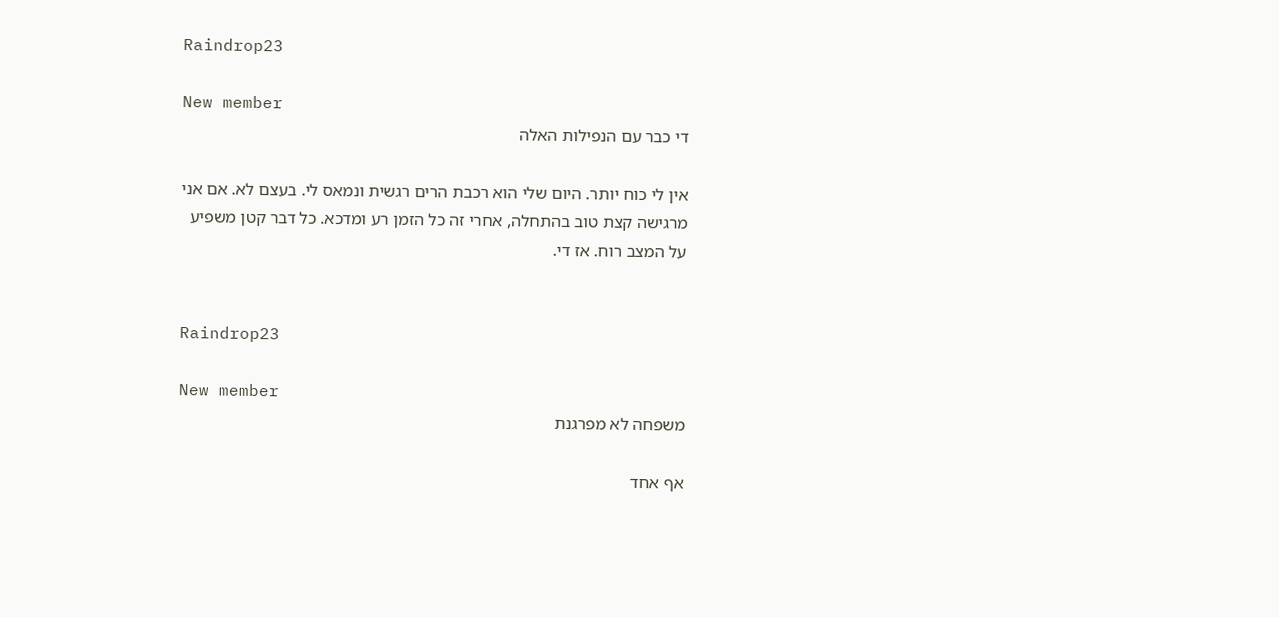Raindrop23

New member
די כבר עם הנפילות האלה

אין לי כוח יותר. היום שלי הוא רכבת הרים רגשית ונמאס לי. בעצם לא. אם אני מרגישה קצת טוב בהתחלה, אחרי זה כל הזמן רע ומדכא. כל דבר קטן משפיע על המצב רוח. אז די.


Raindrop23

New member
משפחה לא מפרגנת

אף אחד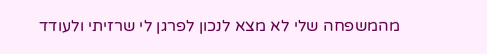מהמשפחה שלי לא מצא לנכון לפרגן לי שרזיתי ולעודד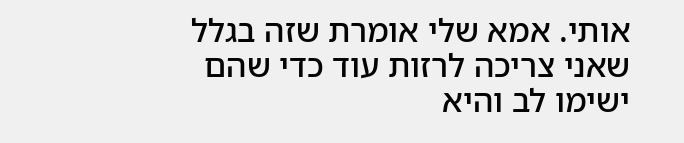אותי. אמא שלי אומרת שזה בגלל שאני צריכה לרזות עוד כדי שהם ישימו לב והיא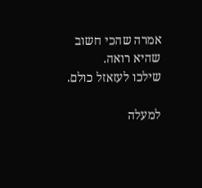אמרה שהכי חשוב שהיא רואה.
שילכו לעזאזל כולם.

למעלה